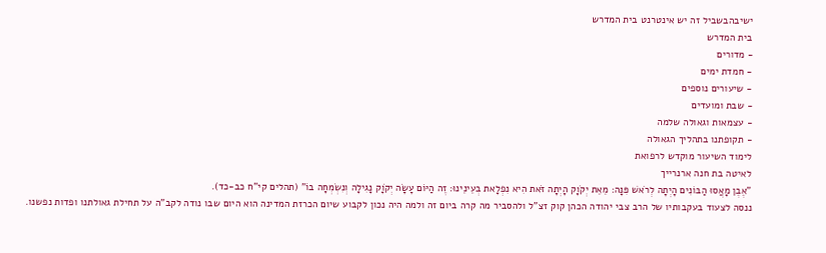ישיבהבשביל זה יש אינטרנט בית המדרש
בית המדרש
- מדורים
- חמדת ימים
- שיעורים נוספים
- שבת ומועדים
- עצמאות וגאולה שלמה
- תקופתנו בתהליך הגאולה
לימוד השיעור מוקדש לרפואת
לאיטה בת חנה ארנרייך
"אֶבֶן מָאֲסוּ הַבּוֹנִים הָיְתָה לְרֹאשׁ פִּנָּה: מֵאֵת יְקֹוָק הָיְתָה זֹּאת הִיא נִפְלָאת בְּעֵינֵינוּ: זֶה הַיּוֹם עָשָׂה יְקֹוָק נָגִילָה וְנִשְׂמְחָה בוֹ" (תהלים קי"ח כב-כד).
ננסה לצעוד בעקבותיו של הרב צבי יהודה הכהן קוק זצ"ל ולהסביר מה קרה ביום זה ולמה היה נכון לקבוע שיום הכרזת המדינה הוא היום שבו נודה לקב"ה על תחילת גאולתנו ופדות נפשנו.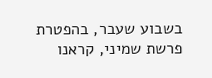בשבוע שעבר, בהפטרת פרשת שמיני, קראנו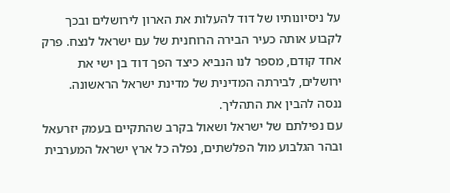על ניסיונותיו של דוד להעלות את הארון לירושלים ובכך לקבוע אותה כעיר הבירה הרוחנית של עם ישראל לנצח. פרק אחד קודם, מספר לנו הנביא כיצד הפך דוד בן ישי את ירושלים, לבירתה המדינית של מדינת ישראל הראשונה.
ננסה להבין את התהליך.
עם נפילתם של ישראל ושאול בקרב שהתקיים בעמק יזרעאל ובהר הגלבוע מול הפלשתים, נפלה כל ארץ ישראל המערבית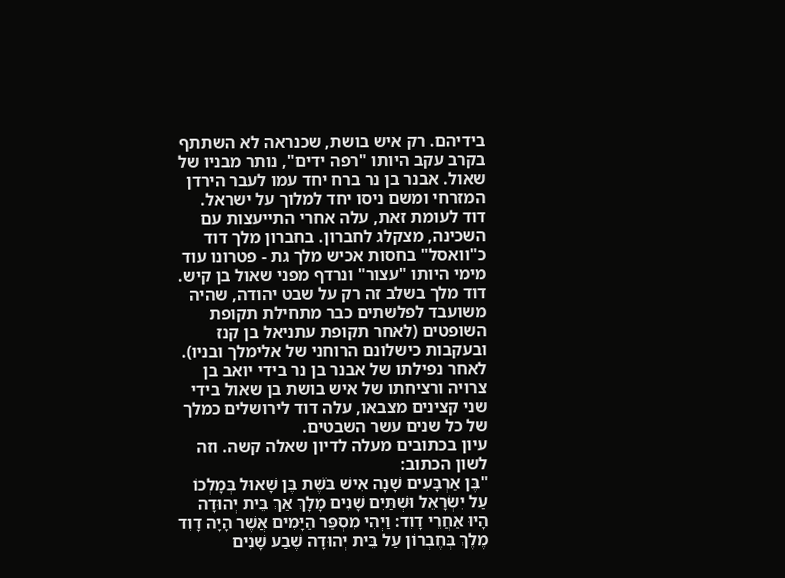בידיהם. רק איש בושת, שכנראה לא השתתף בקרב עקב היותו "רפה ידים", נותר מבניו של שאול. אבנר בן נר ברח יחד עמו לעבר הירדן המזרחי ומשם ניסו יחד למלוך על ישראל.
דוד לעומת זאת, עלה אחרי התייעצות עם השכינה, מצקלג לחברון. בחברון מלך דוד כ"וואסל" בחסות אכיש מלך גת - פטרונו עוד מימי היותו "עצור" ונרדף מפני שאול בן קיש. דוד מלך בשלב זה רק על שבט יהודה, שהיה משועבד לפלשתים כבר מתחילת תקופת השופטים (לאחר תקופת עתניאל בן קנז ובעקבות כישלונם הרוחני של אלימלך ובניו). לאחר נפילתו של אבנר בן נר בידי יואב בן צרויה ורציחתו של איש בושת בן שאול בידי שני קצינים מצבאו, עלה דוד לירושלים כמלך של כל שנים עשר השבטים.
עיון בכתובים מעלה לדיון שאלה קשה. וזה לשון הכתוב:
"בֶּן אַרְבָּעִים שָׁנָה אִישׁ בֹּשֶׁת בֶּן שָׁאוּל בְּמָלְכוֹ עַל יִשְׂרָאֵל וּשְׁתַּיִם שָׁנִים מָלָךְ אַךְ בֵּית יְהוּדָה הָיוּ אַחֲרֵי דָוִד: וַיְהִי מִסְפַּר הַיָּמִים אֲשֶׁר הָיָה דָוִד מֶלֶךְ בְּחֶבְרוֹן עַל בֵּית יְהוּדָה שֶׁבַע שָׁנִים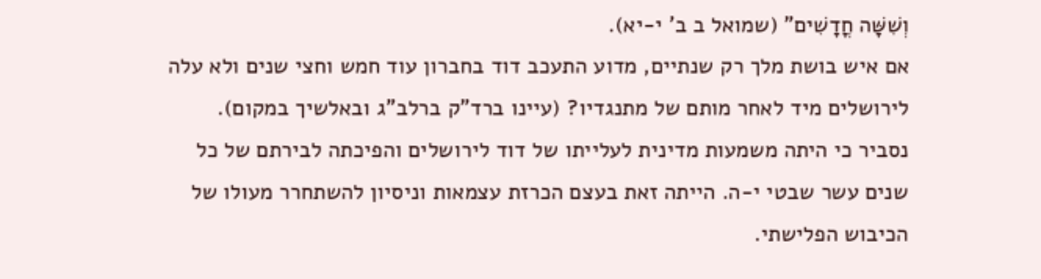וְשִׁשָּׁה חֳדָשִׁים" (שמואל ב ב' י-יא).
אם איש בושת מלך רק שנתיים, מדוע התעכב דוד בחברון עוד חמש וחצי שנים ולא עלה לירושלים מיד לאחר מותם של מתנגדיו? (עיינו ברד"ק ברלב"ג ובאלשיך במקום).
נסביר כי היתה משמעות מדינית לעלייתו של דוד לירושלים והפיכתה לבירתם של כל שנים עשר שבטי י-ה. הייתה זאת בעצם הכרזת עצמאות וניסיון להשתחרר מעולו של הכיבוש הפלישתי.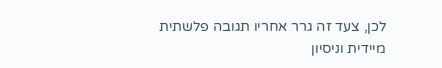לכן, צעד זה גרר אחריו תגובה פלשתית מיידית וניסיון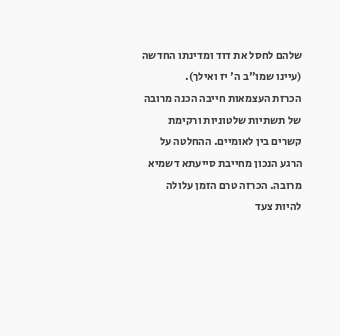שלהם לחסל את דוד ומדינתו החדשה (עיינו שמו"ב ה' יז ואילך).
הכרזת העצמאות חייבה הכנה מרובה של תשתיות שלטוניות ורקימת קשרים בין לאומיים. ההחלטה על הרגע הנכון מחייבת סייעתא דשמיא מרובה. הכרזה טרם הזמן עלולה להיות צעד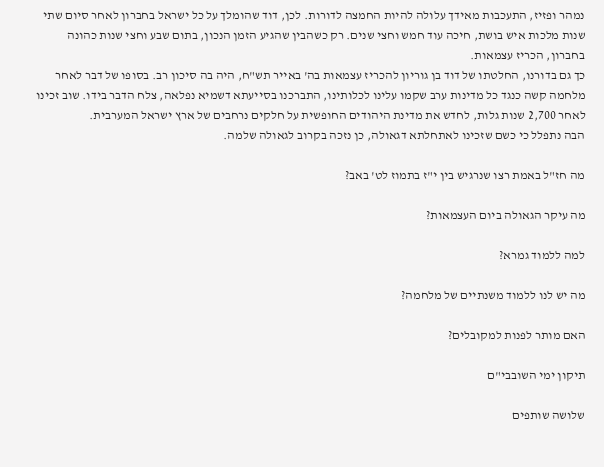נמהר ופזיז, התעכבות מאידך עלולה להיות החמצה לדורות. לכן, דוד שהומלך על כל ישראל בחברון לאחר סיום שתי שנות מלכות איש בושת, חיכה עוד חמש וחצי שנים. רק כשהבין שהגיע הזמן הנכון, בתום שבע וחצי שנות כהונה בחברון, הכריז עצמאות.
כך גם בדורנו, החלטתו של דוד בן גוריון להכריז עצמאות בה' באייר תש"ח, היה בה סיכון רב. בסופו של דבר לאחר מלחמה קשה כנגד כל מדינות ערב שקמו עלינו לכלותינו, התברכנו בסייעתא דשמיא נפלאה, צלח הדבר בידו. שוב זכינו לאחר 2,700 שנות גלות, לחדש את מדינת היהודים החופשית על חלקים נרחבים של ארץ ישראל המערבית.
הבה נתפלל כי כשם שזכינו לאתחלתא דגאולה, כן נזכה בקרוב לגאולה שלמה.

מה חז"ל באמת רצו שנרגיש בין י"ז בתמוז לט' באב?

מה עיקר הגאולה ביום העצמאות?

למה ללמוד גמרא?

מה יש לנו ללמוד משנתיים של מלחמה?

האם מותר לפנות למקובלים?

תיקון ימי השובבי"ם

שלושה שותפים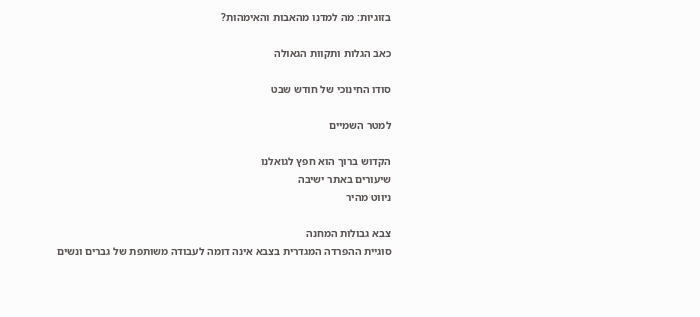בזוגיות: מה למדנו מהאבות והאימהות?

כאב הגלות ותקוות הגאולה

סודו החינוכי של חודש שבט

למטר השמיים

הקדוש ברוך הוא חפץ לגואלנו
שיעורים באתר ישיבה
ניווט מהיר

צבא גבולות המחנה
סוגיית ההפרדה המגדרית בצבא אינה דומה לעבודה משותפת של גברים ונשים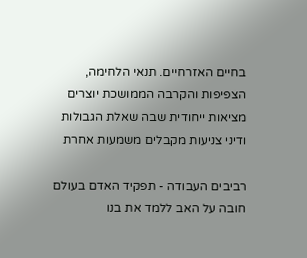בחיים האזרחיים. תנאי הלחימה, הצפיפות והקרבה הממושכת יוצרים מציאות ייחודית שבה שאלת הגבולות ודיני צניעות מקבלים משמעות אחרת

רביבים העבודה - תפקיד האדם בעולם
חובה על האב ללמד את בנו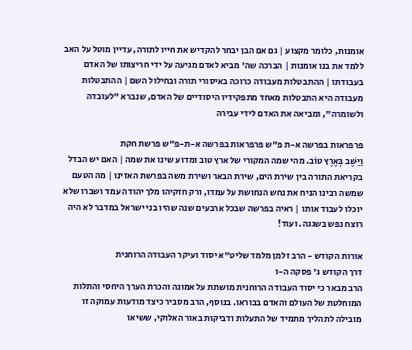אומנות, כלומר מקצוע | גם אם הבן יבחר להקדיש את חייו לתורה, עדיין מוטל על האב ללמד את בנו אומנות | הברכה שה' מביא לאדם מגיעה על ידי חריצותו של האדם בעבודתו | ההתבטלות מעבודה כרוכה באיסורי תורה ובחילול השם | ההתבטלות מעבודה היא התבטלות מאחד מתפקידיו היסודיים של האדם, שנברא "לעובדה ולשומרה", ומביאה את האדם לידי עבירה

פרפראות בפרשה א-ת פ"ש פרפראות בפרשה א-ת-פ"ש פרשת חקת
וַיֵּשֶׁב בְּאֶרֶץ טוֹב. מהי שמה המקורי של ארץ טוב ומדוע שינו את שמה | האם יש הבדל בקריאת התורה בין שירת הים, שירת הבאר ושירת משה בפרשת האזינו | מה הטעם שמשה רבינו הניח את נחש הנחושת על עמדו, ורק חזקיהו מלך יהודה עמד ושברו שלא יוכלו לעבוד אותו | ראיה בפרשה שבכל ארבעים שנה שהיו בני ישראל במדבר לא היה רוצח נפש בשגגה. ועוד!

אורות הקודש - הרב זלמן מלמד שליט"א יסוד ועיקר העבודה הרוחנית
דרך הקודש ג' פסקה ה-ו
הרב מבאר כי יסוד העבודה הרוחנית מושתת על אמונה והכרת הערך היחסי והתלות המוחלטת של העולם והאדם בבוראו. בנוסף, הרב מסביר כיצד מודעות עמוקה זו מובילה לתהליך מתמיד של התעלות ודביקות באור האלוקי, ששיאו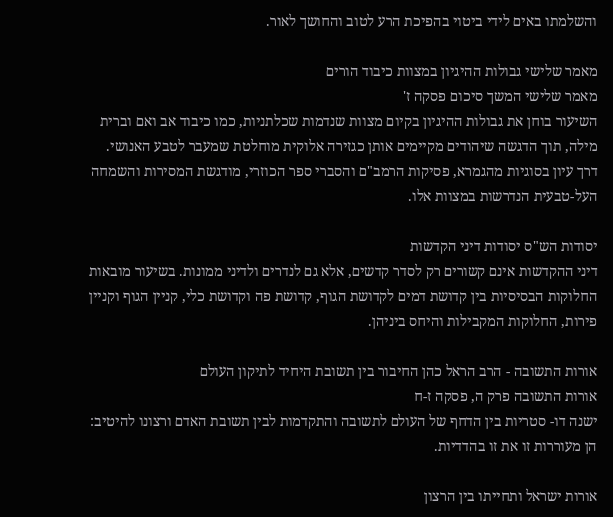והשלמתו באים לידי ביטוי בהפיכת הרע לטוב והחושך לאור.

מאמר שלישי גבולות ההיגיון במצוות כיבוד הורים
מאמר שלישי המשך סיכום פסקה ז'
השיעור בוחן את גבולות ההיגיון בקיום מצוות שנדמות שכלתניות, כמו כיבוד אב ואם וברית מילה, תוך הדגשה שיהודים מקיימים אותן כגזירה אלוקית מוחלטת שמעבר לטבע האנושי. דרך עיון בסוגיות מהגמרא, פסיקות הרמב"ם והסברי ספר הכוזרי, מודגשת המסירות והשמחה העל-טבעית הנדרשות במצוות אלו.

יסודות הש"ס יסודות דיני הקדשות
דיני ההקדשות אינם קשורים רק לסדר קדשים, אלא גם לנדרים ולדיני ממונות. בשיעור מובאות החלוקות הבסיסיות בין קדושת דמים לקדושת הגוף, קדושת פה וקדושת כלי, קניין הגוף וקניין פירות, החלוקות המקבילות והיחס ביניהן.

אורות התשובה - הרב הראל כהן החיבור בין תשובת היחיד לתיקון העולם
אורות התשובה פרק ה, פסקה ז-ח
ישנה דו- סטריות בין הדחף של העולם לתשובה והתקדמות לבין תשובת האדם ורצונו להיטיב: הן מעוררות זו את זו בהדדיות.

אורות ישראל ותחייתו בין הרצון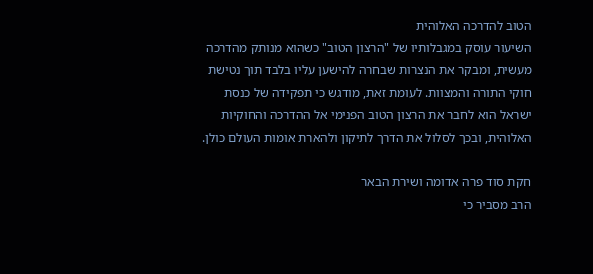הטוב להדרכה האלוהית
השיעור עוסק במגבלותיו של "הרצון הטוב" כשהוא מנותק מהדרכה מעשית, ומבקר את הנצרות שבחרה להישען עליו בלבד תוך נטישת חוקי התורה והמצוות. לעומת זאת, מודגש כי תפקידה של כנסת ישראל הוא לחבר את הרצון הטוב הפנימי אל ההדרכה והחוקיות האלוהית, ובכך לסלול את הדרך לתיקון ולהארת אומות העולם כולן.

חקת סוד פרה אדומה ושירת הבאר
הרב מסביר כי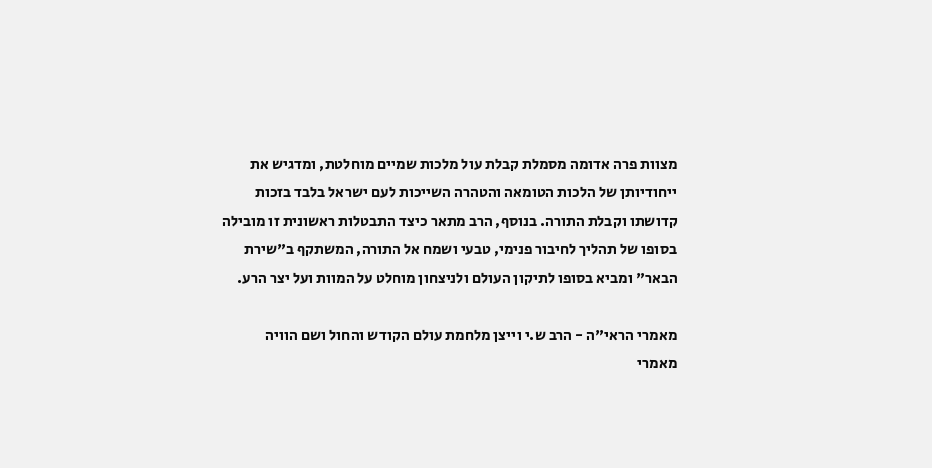מצוות פרה אדומה מסמלת קבלת עול מלכות שמיים מוחלטת, ומדגיש את ייחודיותן של הלכות הטומאה והטהרה השייכות לעם ישראל בלבד בזכות קדושתו וקבלת התורה. בנוסף, הרב מתאר כיצד התבטלות ראשונית זו מובילה בסופו של תהליך לחיבור פנימי, טבעי ושמח אל התורה, המשתקף ב"שירת הבאר" ומביא בסופו לתיקון העולם ולניצחון מוחלט על המוות ועל יצר הרע.

מאמרי הראי"ה - הרב ש.י וייצן מלחמת עולם הקודש והחול ושם הוויה
מאמרי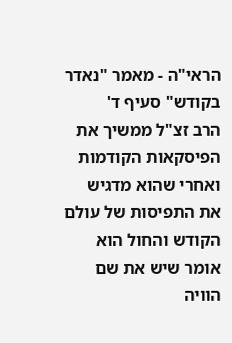הראי"ה - מאמר "נאדר בקודש" סעיף ד'
הרב זצ"ל ממשיך את הפיסקאות הקודמות ואחרי שהוא מדגיש את התפיסות של עולם הקודש והחול הוא אומר שיש את שם הוויה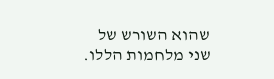שהוא השורש של שני מלחמות הללו.